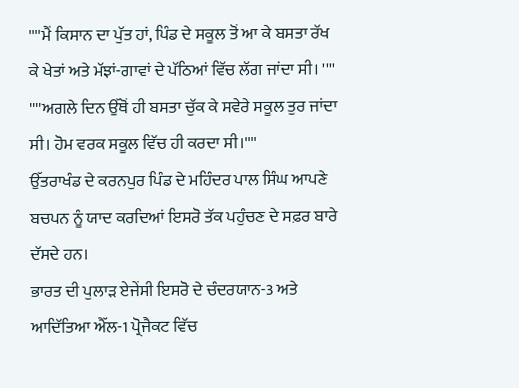''''ਮੈਂ ਕਿਸਾਨ ਦਾ ਪੁੱਤ ਹਾਂ, ਪਿੰਡ ਦੇ ਸਕੂਲ ਤੋਂ ਆ ਕੇ ਬਸਤਾ ਰੱਖ ਕੇ ਖੇਤਾਂ ਅਤੇ ਮੱਝਾਂ-ਗਾਵਾਂ ਦੇ ਪੱਠਿਆਂ ਵਿੱਚ ਲੱਗ ਜਾਂਦਾ ਸੀ। ''''
''''ਅਗਲੇ ਦਿਨ ਉੱਥੋਂ ਹੀ ਬਸਤਾ ਚੁੱਕ ਕੇ ਸਵੇਰੇ ਸਕੂਲ ਤੁਰ ਜਾਂਦਾ ਸੀ। ਹੋਮ ਵਰਕ ਸਕੂਲ ਵਿੱਚ ਹੀ ਕਰਦਾ ਸੀ।''''
ਉੱਤਰਾਖੰਡ ਦੇ ਕਰਨਪੁਰ ਪਿੰਡ ਦੇ ਮਹਿੰਦਰ ਪਾਲ ਸਿੰਘ ਆਪਣੇ ਬਚਪਨ ਨੂੰ ਯਾਦ ਕਰਦਿਆਂ ਇਸਰੋ ਤੱਕ ਪਹੁੰਚਣ ਦੇ ਸਫ਼ਰ ਬਾਰੇ ਦੱਸਦੇ ਹਨ।
ਭਾਰਤ ਦੀ ਪੁਲਾੜ ਏਜੇਂਸੀ ਇਸਰੋ ਦੇ ਚੰਦਰਯਾਨ-3 ਅਤੇ ਆਦਿੱਤਿਆ ਐੱਲ-1 ਪ੍ਰੋਜੈਕਟ ਵਿੱਚ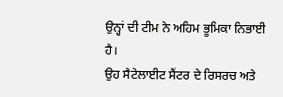ਉਨ੍ਹਾਂ ਦੀ ਟੀਮ ਨੇ ਅਹਿਮ ਭੂਮਿਕਾ ਨਿਭਾਈ ਹੈ।
ਉਹ ਸੈਟੇਲਾਈਟ ਸੈਂਟਰ ਦੇ ਰਿਸਰਚ ਅਤੇ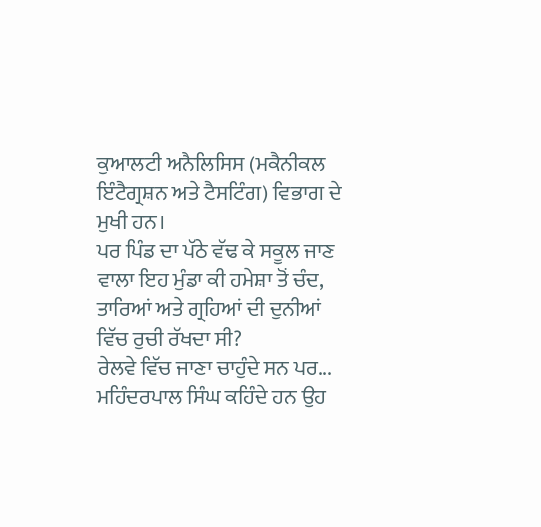ਕੁਆਲਟੀ ਅਨੈਲਿਸਿਸ (ਮਕੈਨੀਕਲ ਇੰਟੈਗ੍ਰਸ਼ਨ ਅਤੇ ਟੈਸਟਿੰਗ) ਵਿਭਾਗ ਦੇ ਮੁਖੀ ਹਨ।
ਪਰ ਪਿੰਡ ਦਾ ਪੱਠੇ ਵੱਢ ਕੇ ਸਕੂਲ ਜਾਣ ਵਾਲਾ ਇਹ ਮੁੰਡਾ ਕੀ ਹਮੇਸ਼ਾ ਤੋਂ ਚੰਦ, ਤਾਰਿਆਂ ਅਤੇ ਗ੍ਰਹਿਆਂ ਦੀ ਦੁਨੀਆਂ ਵਿੱਚ ਰੁਚੀ ਰੱਖਦਾ ਸੀ?
ਰੇਲਵੇ ਵਿੱਚ ਜਾਣਾ ਚਾਹੁੰਦੇ ਸਨ ਪਰ...
ਮਹਿੰਦਰਪਾਲ ਸਿੰਘ ਕਹਿੰਦੇ ਹਨ ਉਹ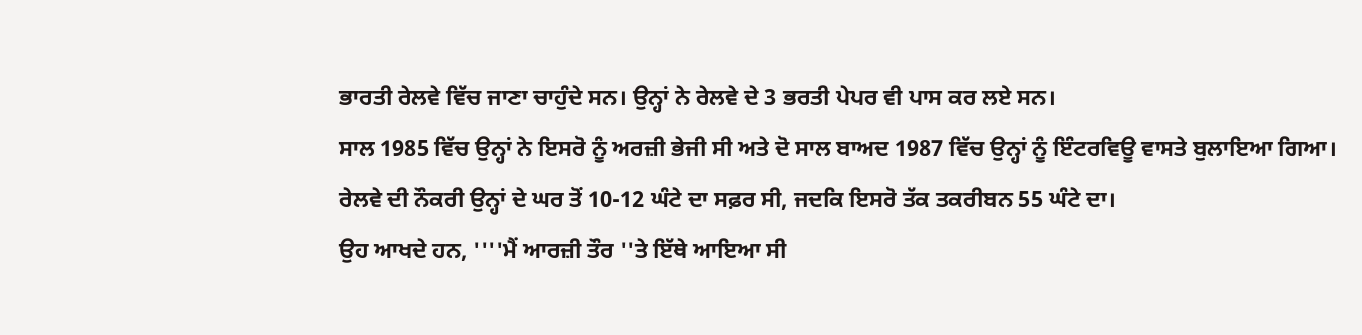ਭਾਰਤੀ ਰੇਲਵੇ ਵਿੱਚ ਜਾਣਾ ਚਾਹੁੰਦੇ ਸਨ। ਉਨ੍ਹਾਂ ਨੇ ਰੇਲਵੇ ਦੇ 3 ਭਰਤੀ ਪੇਪਰ ਵੀ ਪਾਸ ਕਰ ਲਏ ਸਨ।
ਸਾਲ 1985 ਵਿੱਚ ਉਨ੍ਹਾਂ ਨੇ ਇਸਰੋ ਨੂੰ ਅਰਜ਼ੀ ਭੇਜੀ ਸੀ ਅਤੇ ਦੋ ਸਾਲ ਬਾਅਦ 1987 ਵਿੱਚ ਉਨ੍ਹਾਂ ਨੂੰ ਇੰਟਰਵਿਊ ਵਾਸਤੇ ਬੁਲਾਇਆ ਗਿਆ।
ਰੇਲਵੇ ਦੀ ਨੌਕਰੀ ਉਨ੍ਹਾਂ ਦੇ ਘਰ ਤੋਂ 10-12 ਘੰਟੇ ਦਾ ਸਫ਼ਰ ਸੀ, ਜਦਕਿ ਇਸਰੋ ਤੱਕ ਤਕਰੀਬਨ 55 ਘੰਟੇ ਦਾ।
ਉਹ ਆਖਦੇ ਹਨ, ''''ਮੈਂ ਆਰਜ਼ੀ ਤੌਰ ''ਤੇ ਇੱਥੇ ਆਇਆ ਸੀ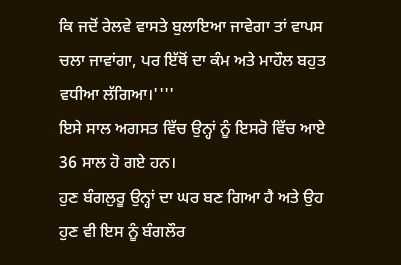ਕਿ ਜਦੋਂ ਰੇਲਵੇ ਵਾਸਤੇ ਬੁਲਾਇਆ ਜਾਵੇਗਾ ਤਾਂ ਵਾਪਸ ਚਲਾ ਜਾਵਾਂਗਾ, ਪਰ ਇੱਥੋਂ ਦਾ ਕੰਮ ਅਤੇ ਮਾਹੌਲ ਬਹੁਤ ਵਧੀਆ ਲੱਗਿਆ।''''
ਇਸੇ ਸਾਲ ਅਗਸਤ ਵਿੱਚ ਉਨ੍ਹਾਂ ਨੂੰ ਇਸਰੋ ਵਿੱਚ ਆਏ 36 ਸਾਲ ਹੋ ਗਏ ਹਨ।
ਹੁਣ ਬੰਗਲੁਰੂ ਉਨ੍ਹਾਂ ਦਾ ਘਰ ਬਣ ਗਿਆ ਹੈ ਅਤੇ ਉਹ ਹੁਣ ਵੀ ਇਸ ਨੂੰ ਬੰਗਲੌਰ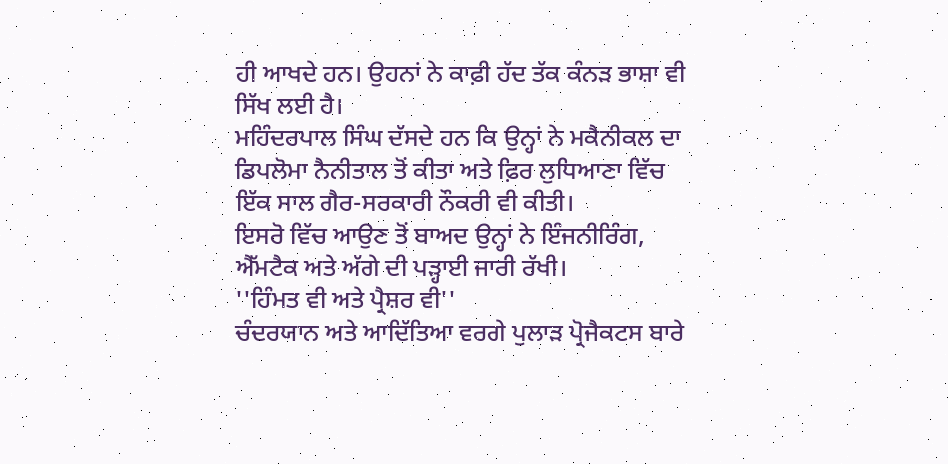ਹੀ ਆਖਦੇ ਹਨ। ਉਹਨਾਂ ਨੇ ਕਾਫ਼ੀ ਹੱਦ ਤੱਕ ਕੰਨੜ ਭਾਸ਼ਾ ਵੀ ਸਿੱਖ ਲਈ ਹੈ।
ਮਹਿੰਦਰਪਾਲ ਸਿੰਘ ਦੱਸਦੇ ਹਨ ਕਿ ਉਨ੍ਹਾਂ ਨੇ ਮਕੈਨੀਕਲ ਦਾ ਡਿਪਲੋਮਾ ਨੈਨੀਤਾਲ ਤੋਂ ਕੀਤਾ ਅਤੇ ਫ਼ਿਰ ਲੁਧਿਆਣਾ ਵਿੱਚ ਇੱਕ ਸਾਲ ਗੈਰ-ਸਰਕਾਰੀ ਨੌਕਰੀ ਵੀ ਕੀਤੀ।
ਇਸਰੋ ਵਿੱਚ ਆਉਣ ਤੋਂ ਬਾਅਦ ਉਨ੍ਹਾਂ ਨੇ ਇੰਜਨੀਰਿੰਗ, ਐੱਮਟੈਕ ਅਤੇ ਅੱਗੇ ਦੀ ਪੜ੍ਹਾਈ ਜਾਰੀ ਰੱਖੀ।
''ਹਿੰਮਤ ਵੀ ਅਤੇ ਪ੍ਰੈਸ਼ਰ ਵੀ''
ਚੰਦਰਯਾਨ ਅਤੇ ਆਦਿੱਤਿਆ ਵਰਗੇ ਪੁਲਾੜ ਪ੍ਰੋਜੈਕਟਸ ਬਾਰੇ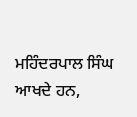ਮਹਿੰਦਰਪਾਲ ਸਿੰਘ ਆਖਦੇ ਹਨ,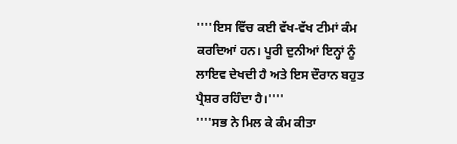''''ਇਸ ਵਿੱਚ ਕਈ ਵੱਖ-ਵੱਖ ਟੀਮਾਂ ਕੰਮ ਕਰਦਿਆਂ ਹਨ। ਪੂਰੀ ਦੁਨੀਆਂ ਇਨ੍ਹਾਂ ਨੂੰ ਲਾਇਵ ਦੇਖਦੀ ਹੈ ਅਤੇ ਇਸ ਦੌਰਾਨ ਬਹੁਤ ਪ੍ਰੈਸ਼ਰ ਰਹਿੰਦਾ ਹੈ।''''
''''ਸਭ ਨੇ ਮਿਲ ਕੇ ਕੰਮ ਕੀਤਾ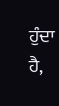ਹੁੰਦਾ ਹੈ,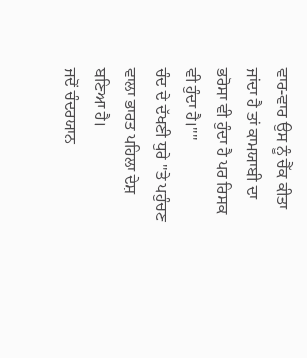ਵਾਰ-ਵਾਰ ਉਸ ਨੂੰ ਚੈੱਕ ਕੀਤਾ ਜਾਂਦਾ ਹੈ ਤਾਂ ਕਾਮਯਾਬੀ ਦਾ ਭਰੋਸਾ ਵੀ ਹੁੰਦਾ ਹੈ ਪਰ ਰਿਸਕ ਵੀ ਹੁੰਦਾ ਹੈ।''''
ਚੰਦ ਦੇ ਦੱਖਣੀ ਧੁਰੇ ''ਤੇ ਪਹੁੰਚਣ ਵਾਲਾ ਭਾਰਤ ਪਹਿਲਾ ਦੇਸ਼ ਬਣਿਆ ਹੈ।
ਜਦੋਂ ਚੰਦਰਯਾਨ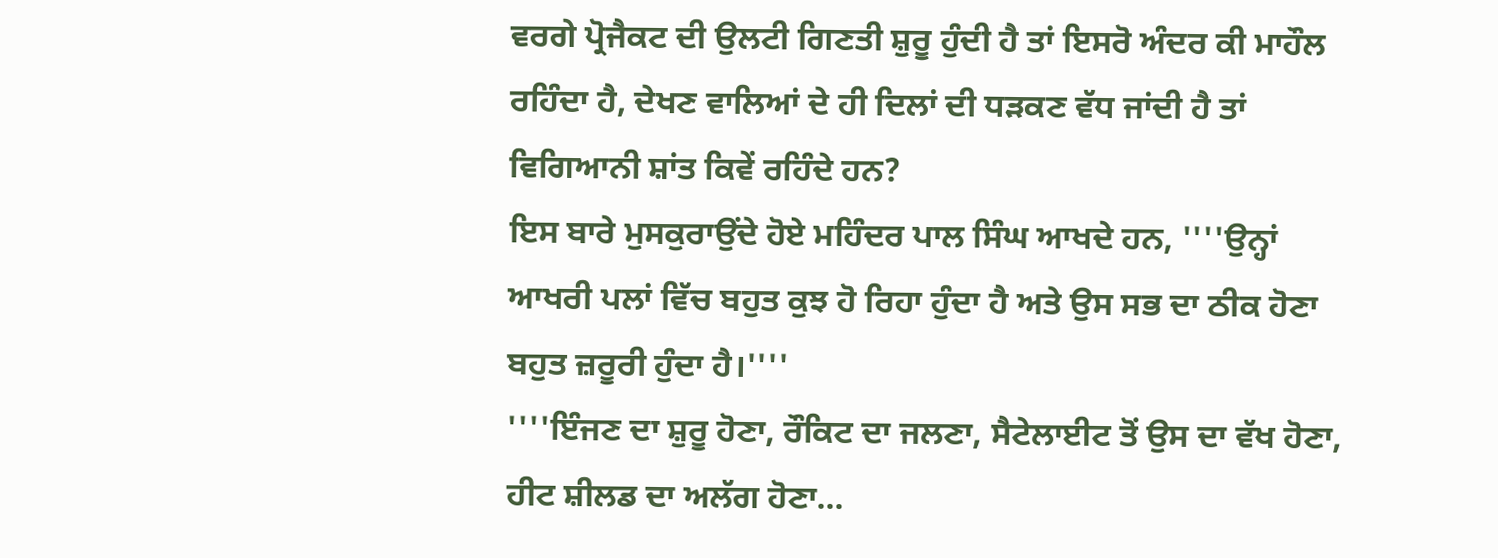ਵਰਗੇ ਪ੍ਰੋਜੈਕਟ ਦੀ ਉਲਟੀ ਗਿਣਤੀ ਸ਼ੁਰੂ ਹੁੰਦੀ ਹੈ ਤਾਂ ਇਸਰੋ ਅੰਦਰ ਕੀ ਮਾਹੌਲ ਰਹਿੰਦਾ ਹੈ, ਦੇਖਣ ਵਾਲਿਆਂ ਦੇ ਹੀ ਦਿਲਾਂ ਦੀ ਧੜਕਣ ਵੱਧ ਜਾਂਦੀ ਹੈ ਤਾਂ ਵਿਗਿਆਨੀ ਸ਼ਾਂਤ ਕਿਵੇਂ ਰਹਿੰਦੇ ਹਨ?
ਇਸ ਬਾਰੇ ਮੁਸਕੁਰਾਉਂਦੇ ਹੋਏ ਮਹਿੰਦਰ ਪਾਲ ਸਿੰਘ ਆਖਦੇ ਹਨ, ''''ਉਨ੍ਹਾਂ ਆਖਰੀ ਪਲਾਂ ਵਿੱਚ ਬਹੁਤ ਕੁਝ ਹੋ ਰਿਹਾ ਹੁੰਦਾ ਹੈ ਅਤੇ ਉਸ ਸਭ ਦਾ ਠੀਕ ਹੋਣਾ ਬਹੁਤ ਜ਼ਰੂਰੀ ਹੁੰਦਾ ਹੈ।''''
''''ਇੰਜਣ ਦਾ ਸ਼ੁਰੂ ਹੋਣਾ, ਰੌਕਿਟ ਦਾ ਜਲਣਾ, ਸੈਟੇਲਾਈਟ ਤੋਂ ਉਸ ਦਾ ਵੱਖ ਹੋਣਾ, ਹੀਟ ਸ਼ੀਲਡ ਦਾ ਅਲੱਗ ਹੋਣਾ...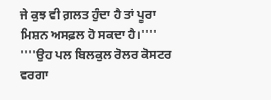ਜੇ ਕੁਝ ਵੀ ਗ਼ਲਤ ਹੁੰਦਾ ਹੈ ਤਾਂ ਪੂਰਾ ਮਿਸ਼ਨ ਅਸਫ਼ਲ ਹੋ ਸਕਦਾ ਹੈ।''''
''''ਉਹ ਪਲ ਬਿਲਕੁਲ ਰੋਲਰ ਕੋਸਟਰ ਵਰਗਾ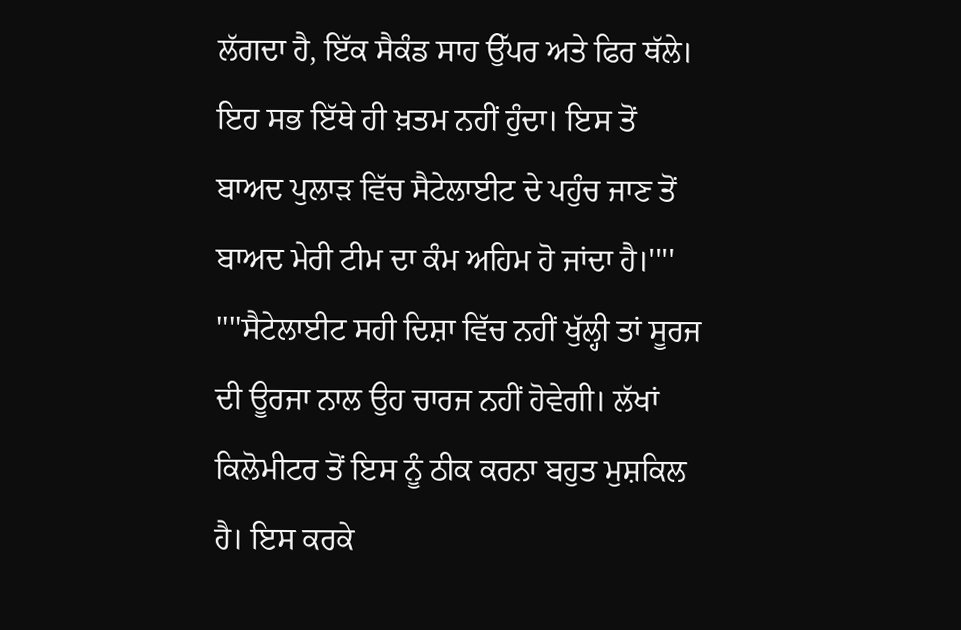ਲੱਗਦਾ ਹੈ, ਇੱਕ ਸੈਕੰਡ ਸਾਹ ਉੱਪਰ ਅਤੇ ਫਿਰ ਥੱਲੇ। ਇਹ ਸਭ ਇੱਥੇ ਹੀ ਖ਼ਤਮ ਨਹੀਂ ਹੁੰਦਾ। ਇਸ ਤੋਂ ਬਾਅਦ ਪੁਲਾੜ ਵਿੱਚ ਸੈਟੇਲਾਈਟ ਦੇ ਪਹੁੰਚ ਜਾਣ ਤੋਂ ਬਾਅਦ ਮੇਰੀ ਟੀਮ ਦਾ ਕੰਮ ਅਹਿਮ ਹੋ ਜਾਂਦਾ ਹੈ।''''
''''ਸੈਟੇਲਾਈਟ ਸਹੀ ਦਿਸ਼ਾ ਵਿੱਚ ਨਹੀਂ ਖੁੱਲ੍ਹੀ ਤਾਂ ਸੂਰਜ ਦੀ ਊਰਜਾ ਨਾਲ ਉਹ ਚਾਰਜ ਨਹੀਂ ਹੋਵੇਗੀ। ਲੱਖਾਂ ਕਿਲੋਮੀਟਰ ਤੋਂ ਇਸ ਨੂੰ ਠੀਕ ਕਰਨਾ ਬਹੁਤ ਮੁਸ਼ਕਿਲ ਹੈ। ਇਸ ਕਰਕੇ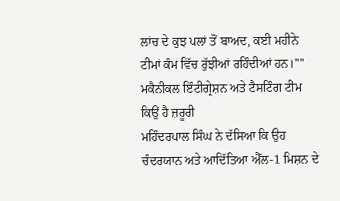ਲਾਂਚ ਦੇ ਕੁਝ ਪਲਾਂ ਤੋਂ ਬਾਅਦ, ਕਈ ਮਹੀਨੇ ਟੀਮਾਂ ਕੰਮ ਵਿੱਚ ਰੁੱਝੀਆਂ ਰਹਿੰਦੀਆਂ ਹਨ।''''
ਮਕੈਨੀਕਲ ਇੰਟੀਗ੍ਰੇਸ਼ਨ ਅਤੇ ਟੈਸਟਿੰਗ ਟੀਮ ਕਿਉਂ ਹੈ ਜ਼ਰੂਰੀ
ਮਹਿੰਦਰਪਾਲ ਸਿੰਘ ਨੇ ਦੱਸਿਆ ਕਿ ਉਹ ਚੰਦਰਯਾਨ ਅਤੇ ਆਦਿੱਤਿਆ ਐੱਲ-1 ਮਿਸ਼ਨ ਦੇ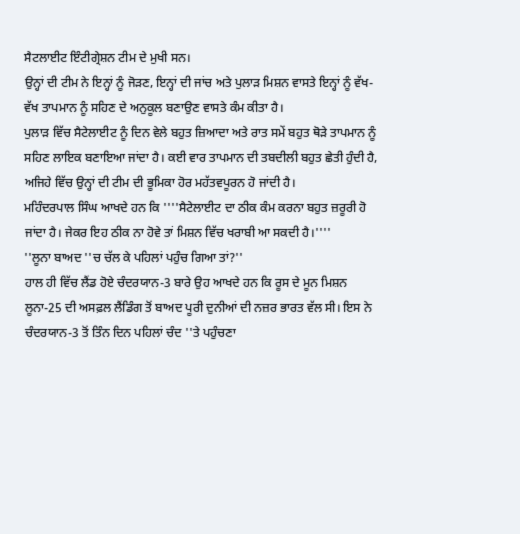ਸੈਟਲਾਈਟ ਇੰਟੀਗ੍ਰੇਸ਼ਨ ਟੀਮ ਦੇ ਮੁਖੀ ਸਨ।
ਉਨ੍ਹਾਂ ਦੀ ਟੀਮ ਨੇ ਇਨ੍ਹਾਂ ਨੂੰ ਜੋੜਣ, ਇਨ੍ਹਾਂ ਦੀ ਜਾਂਚ ਅਤੇ ਪੁਲਾੜ ਮਿਸ਼ਨ ਵਾਸਤੇ ਇਨ੍ਹਾਂ ਨੂੰ ਵੱਖ- ਵੱਖ ਤਾਪਮਾਨ ਨੂੰ ਸਹਿਣ ਦੇ ਅਨੁਕੂਲ ਬਣਾਉਣ ਵਾਸਤੇ ਕੰਮ ਕੀਤਾ ਹੈ।
ਪੁਲਾੜ ਵਿੱਚ ਸੈਟੇਲਾਈਟ ਨੂੰ ਦਿਨ ਵੇਲੇ ਬਹੁਤ ਜ਼ਿਆਦਾ ਅਤੇ ਰਾਤ ਸਮੇਂ ਬਹੁਤ ਥੋੜੇ ਤਾਪਮਾਨ ਨੂੰ ਸਹਿਣ ਲਾਇਕ ਬਣਾਇਆ ਜਾਂਦਾ ਹੈ। ਕਈ ਵਾਰ ਤਾਪਮਾਨ ਦੀ ਤਬਦੀਲੀ ਬਹੁਤ ਛੇਤੀ ਹੁੰਦੀ ਹੈ, ਅਜਿਹੇ ਵਿੱਚ ਉਨ੍ਹਾਂ ਦੀ ਟੀਮ ਦੀ ਭੂਮਿਕਾ ਹੋਰ ਮਹੱਤਵਪੂਰਨ ਹੋ ਜਾਂਦੀ ਹੈ।
ਮਹਿੰਦਰਪਾਲ ਸਿੰਘ ਆਖਦੇ ਹਨ ਕਿ ''''ਸੈਟੇਲਾਈਟ ਦਾ ਠੀਕ ਕੰਮ ਕਰਨਾ ਬਹੁਤ ਜ਼ਰੂਰੀ ਹੋ ਜਾਂਦਾ ਹੈ। ਜੇਕਰ ਇਹ ਠੀਕ ਨਾ ਹੋਵੇ ਤਾਂ ਮਿਸ਼ਨ ਵਿੱਚ ਖਰਾਬੀ ਆ ਸਕਦੀ ਹੈ।''''
''ਲੂਨਾ ਬਾਅਦ ''ਚ ਚੱਲ ਕੇ ਪਹਿਲਾਂ ਪਹੁੰਚ ਗਿਆ ਤਾਂ?''
ਹਾਲ ਹੀ ਵਿੱਚ ਲੈਂਡ ਹੋਏ ਚੰਦਰਯਾਨ-3 ਬਾਰੇ ਉਹ ਆਖਦੇ ਹਨ ਕਿ ਰੂਸ ਦੇ ਮੂਨ ਮਿਸ਼ਨ ਲੂਨਾ-25 ਦੀ ਅਸਫ਼ਲ ਲੈਂਡਿੰਗ ਤੋਂ ਬਾਅਦ ਪੂਰੀ ਦੁਨੀਆਂ ਦੀ ਨਜ਼ਰ ਭਾਰਤ ਵੱਲ ਸੀ। ਇਸ ਨੇ ਚੰਦਰਯਾਨ-3 ਤੋਂ ਤਿੰਨ ਦਿਨ ਪਹਿਲਾਂ ਚੰਦ ''ਤੇ ਪਹੁੰਚਣਾ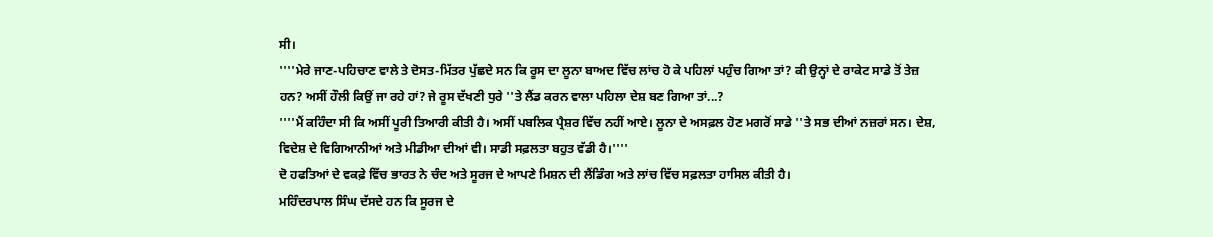ਸੀ।
''''ਮੇਰੇ ਜਾਣ-ਪਹਿਚਾਣ ਵਾਲੇ ਤੇ ਦੋਸਤ-ਮਿੱਤਰ ਪੁੱਛਦੇ ਸਨ ਕਿ ਰੂਸ ਦਾ ਲੂਨਾ ਬਾਅਦ ਵਿੱਚ ਲਾਂਚ ਹੋ ਕੇ ਪਹਿਲਾਂ ਪਹੁੰਚ ਗਿਆ ਤਾਂ? ਕੀ ਉਨ੍ਹਾਂ ਦੇ ਰਾਕੇਟ ਸਾਡੇ ਤੋਂ ਤੇਜ਼ ਹਨ? ਅਸੀਂ ਹੌਲੀ ਕਿਉਂ ਜਾ ਰਹੇ ਹਾਂ? ਜੇ ਰੂਸ ਦੱਖਣੀ ਧੁਰੇ ''ਤੇ ਲੈਂਡ ਕਰਨ ਵਾਲਾ ਪਹਿਲਾ ਦੇਸ਼ ਬਣ ਗਿਆ ਤਾਂ...?
''''ਮੈਂ ਕਹਿੰਦਾ ਸੀ ਕਿ ਅਸੀਂ ਪੂਰੀ ਤਿਆਰੀ ਕੀਤੀ ਹੈ। ਅਸੀਂ ਪਬਲਿਕ ਪ੍ਰੈਸ਼ਰ ਵਿੱਚ ਨਹੀਂ ਆਏ। ਲੂਨਾ ਦੇ ਅਸਫ਼ਲ ਹੋਣ ਮਗਰੋਂ ਸਾਡੇ ''ਤੇ ਸਭ ਦੀਆਂ ਨਜ਼ਰਾਂ ਸਨ। ਦੇਸ਼, ਵਿਦੇਸ਼ ਦੇ ਵਿਗਿਆਨੀਆਂ ਅਤੇ ਮੀਡੀਆ ਦੀਆਂ ਵੀ। ਸਾਡੀ ਸਫ਼ਲਤਾ ਬਹੁਤ ਵੱਡੀ ਹੈ।''''
ਦੋ ਹਫਤਿਆਂ ਦੇ ਵਕਫ਼ੇ ਵਿੱਚ ਭਾਰਤ ਨੇ ਚੰਦ ਅਤੇ ਸੂਰਜ ਦੇ ਆਪਣੇ ਮਿਸ਼ਨ ਦੀ ਲੈਂਡਿੰਗ ਅਤੇ ਲਾਂਚ ਵਿੱਚ ਸਫ਼ਲਤਾ ਹਾਸਿਲ ਕੀਤੀ ਹੈ।
ਮਹਿੰਦਰਪਾਲ ਸਿੰਘ ਦੱਸਦੇ ਹਨ ਕਿ ਸੂਰਜ ਦੇ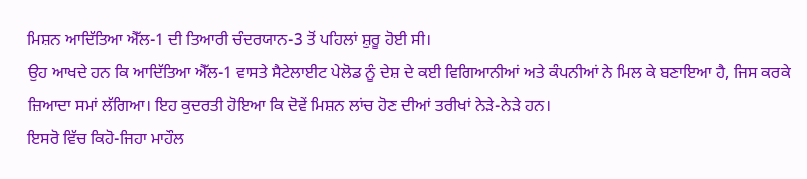ਮਿਸ਼ਨ ਆਦਿੱਤਿਆ ਐੱਲ-1 ਦੀ ਤਿਆਰੀ ਚੰਦਰਯਾਨ-3 ਤੋਂ ਪਹਿਲਾਂ ਸ਼ੁਰੂ ਹੋਈ ਸੀ।
ਉਹ ਆਖਦੇ ਹਨ ਕਿ ਆਦਿੱਤਿਆ ਐੱਲ-1 ਵਾਸਤੇ ਸੈਟੇਲਾਈਟ ਪੇਲੋਡ ਨੂੰ ਦੇਸ਼ ਦੇ ਕਈ ਵਿਗਿਆਨੀਆਂ ਅਤੇ ਕੰਪਨੀਆਂ ਨੇ ਮਿਲ ਕੇ ਬਣਾਇਆ ਹੈ, ਜਿਸ ਕਰਕੇ ਜ਼ਿਆਦਾ ਸਮਾਂ ਲੱਗਿਆ। ਇਹ ਕੁਦਰਤੀ ਹੋਇਆ ਕਿ ਦੋਵੇਂ ਮਿਸ਼ਨ ਲਾਂਚ ਹੋਣ ਦੀਆਂ ਤਰੀਖਾਂ ਨੇੜੇ-ਨੇੜੇ ਹਨ।
ਇਸਰੋ ਵਿੱਚ ਕਿਹੋ-ਜਿਹਾ ਮਾਹੌਲ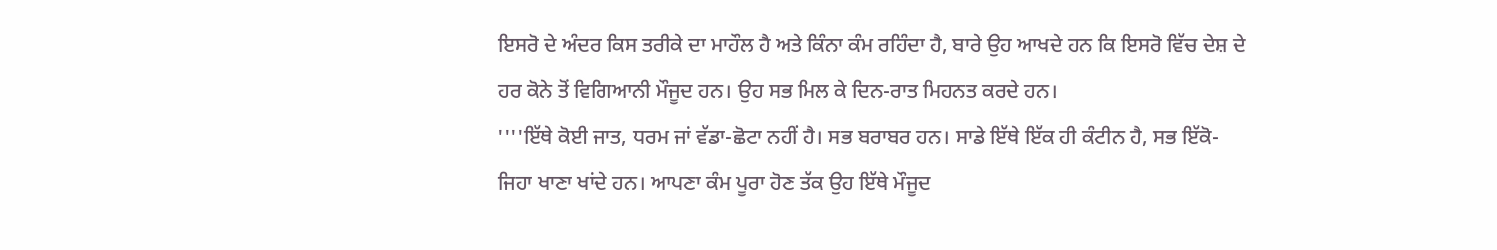ਇਸਰੋ ਦੇ ਅੰਦਰ ਕਿਸ ਤਰੀਕੇ ਦਾ ਮਾਹੌਲ ਹੈ ਅਤੇ ਕਿੰਨਾ ਕੰਮ ਰਹਿੰਦਾ ਹੈ, ਬਾਰੇ ਉਹ ਆਖਦੇ ਹਨ ਕਿ ਇਸਰੋ ਵਿੱਚ ਦੇਸ਼ ਦੇ ਹਰ ਕੋਨੇ ਤੋਂ ਵਿਗਿਆਨੀ ਮੌਜੂਦ ਹਨ। ਉਹ ਸਭ ਮਿਲ ਕੇ ਦਿਨ-ਰਾਤ ਮਿਹਨਤ ਕਰਦੇ ਹਨ।
''''ਇੱਥੇ ਕੋਈ ਜਾਤ, ਧਰਮ ਜਾਂ ਵੱਡਾ-ਛੋਟਾ ਨਹੀਂ ਹੈ। ਸਭ ਬਰਾਬਰ ਹਨ। ਸਾਡੇ ਇੱਥੇ ਇੱਕ ਹੀ ਕੰਟੀਨ ਹੈ, ਸਭ ਇੱਕੋ-ਜਿਹਾ ਖਾਣਾ ਖਾਂਦੇ ਹਨ। ਆਪਣਾ ਕੰਮ ਪੂਰਾ ਹੋਣ ਤੱਕ ਉਹ ਇੱਥੇ ਮੌਜੂਦ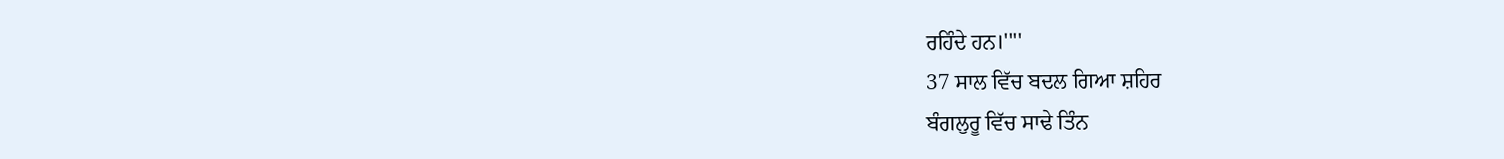ਰਹਿੰਦੇ ਹਨ।''''
37 ਸਾਲ ਵਿੱਚ ਬਦਲ ਗਿਆ ਸ਼ਹਿਰ
ਬੰਗਲੁਰੂ ਵਿੱਚ ਸਾਢੇ ਤਿੰਨ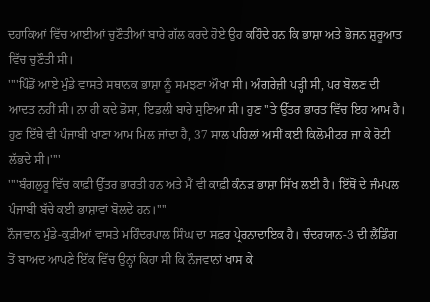ਦਹਾਕਿਆਂ ਵਿੱਚ ਆਈਆਂ ਚੁਣੌਤੀਆਂ ਬਾਰੇ ਗੱਲ ਕਰਦੇ ਹੋਏ ਉਹ ਕਹਿੰਦੇ ਹਨ ਕਿ ਭਾਸ਼ਾ ਅਤੇ ਭੋਜਨ ਸ਼ੁਰੂਆਤ ਵਿੱਚ ਚੁਣੌਤੀ ਸੀ।
''''ਪਿੰਡੋਂ ਆਏ ਮੁੰਡੇ ਵਾਸਤੇ ਸਥਾਨਕ ਭਾਸ਼ਾ ਨੂੰ ਸਮਝਣਾ ਔਖਾ ਸੀ। ਅੰਗਰੇਜ਼ੀ ਪੜ੍ਹੀ ਸੀ, ਪਰ ਬੋਲਣ ਦੀ ਆਦਤ ਨਹੀਂ ਸੀ। ਨਾ ਹੀ ਕਦੇ ਡੋਸਾ, ਇਡਲੀ ਬਾਰੇ ਸੁਣਿਆ ਸੀ। ਹੁਣ ''ਤੇ ਉੱਤਰ ਭਾਰਤ ਵਿੱਚ ਇਹ ਆਮ ਹੈ। ਹੁਣ ਇੱਥੇ ਵੀ ਪੰਜਾਬੀ ਖਾਣਾ ਆਮ ਮਿਲ ਜਾਂਦਾ ਹੈ, 37 ਸਾਲ ਪਹਿਲਾਂ ਅਸੀਂ ਕਈ ਕਿਲੋਮੀਟਰ ਜਾ ਕੇ ਰੋਟੀ ਲੱਭਦੇ ਸੀ।''''
''''ਬੰਗਲੁਰੂ ਵਿੱਚ ਕਾਫ਼ੀ ਉੱਤਰ ਭਾਰਤੀ ਹਨ ਅਤੇ ਮੈਂ ਵੀ ਕਾਫ਼ੀ ਕੰਨੜ ਭਾਸ਼ਾ ਸਿੱਖ ਲਈ ਹੈ। ਇੱਥੋਂ ਦੇ ਜੰਮਪਲ ਪੰਜਾਬੀ ਬੱਚੇ ਕਈ ਭਾਸ਼ਾਵਾਂ ਬੋਲਦੇ ਹਨ।''''
ਨੌਜਵਾਨ ਮੁੰਡੇ-ਕੁੜੀਆਂ ਵਾਸਤੇ ਮਹਿੰਦਰਪਾਲ ਸਿੰਘ ਦਾ ਸਫ਼ਰ ਪ੍ਰੇਰਨਾਦਾਇਕ ਹੈ। ਚੰਦਰਯਾਨ-3 ਦੀ ਲੈਂਡਿੰਗ ਤੋਂ ਬਾਅਦ ਆਪਣੇ ਇੱਕ ਵਿੱਚ ਉਨ੍ਹਾਂ ਕਿਹਾ ਸੀ ਕਿ ਨੌਜਵਾਨਾਂ ਖਾਸ ਕੇ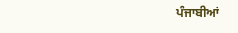ਪੰਜਾਬੀਆਂ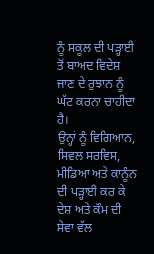ਨੂੰ ਸਕੂਲ ਦੀ ਪੜ੍ਹਾਈ ਤੋਂ ਬਾਅਦ ਵਿਦੇਸ਼ ਜਾਣ ਦੇ ਰੁਝਾਨ ਨੂੰ ਘੱਟ ਕਰਨਾ ਚਾਹੀਦਾ ਹੈ।
ਉਨ੍ਹਾਂ ਨੂੰ ਵਿਗਿਆਨ, ਸਿਵਲ ਸਰਵਿਸ, ਮੀਡਿਆ ਅਤੇ ਕਾਨੂੰਨ ਦੀ ਪੜ੍ਹਾਈ ਕਰ ਕੇ ਦੇਸ਼ ਅਤੇ ਕੌਮ ਦੀ ਸੇਵਾ ਵੱਲ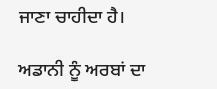ਜਾਣਾ ਚਾਹੀਦਾ ਹੈ।

ਅਡਾਨੀ ਨੂੰ ਅਰਬਾਂ ਦਾ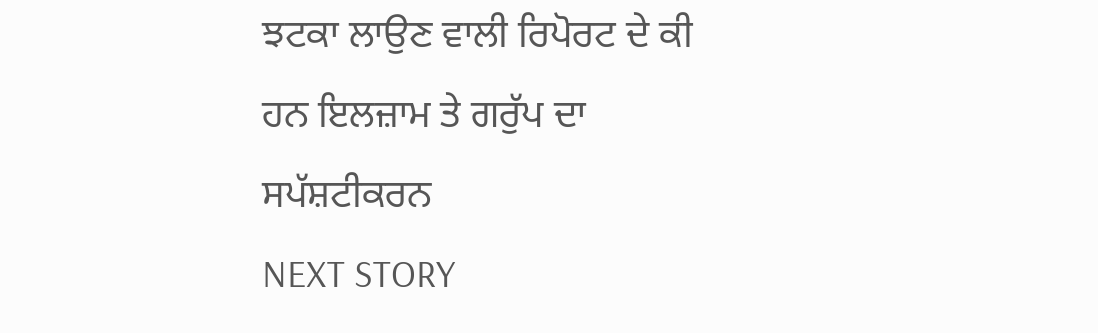ਝਟਕਾ ਲਾਉਣ ਵਾਲੀ ਰਿਪੋਰਟ ਦੇ ਕੀ ਹਨ ਇਲਜ਼ਾਮ ਤੇ ਗਰੁੱਪ ਦਾ ਸਪੱਸ਼ਟੀਕਰਨ
NEXT STORY